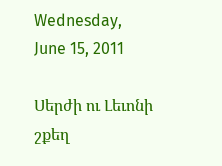Wednesday, June 15, 2011

Սերժի ու Լեւոնի շքեղ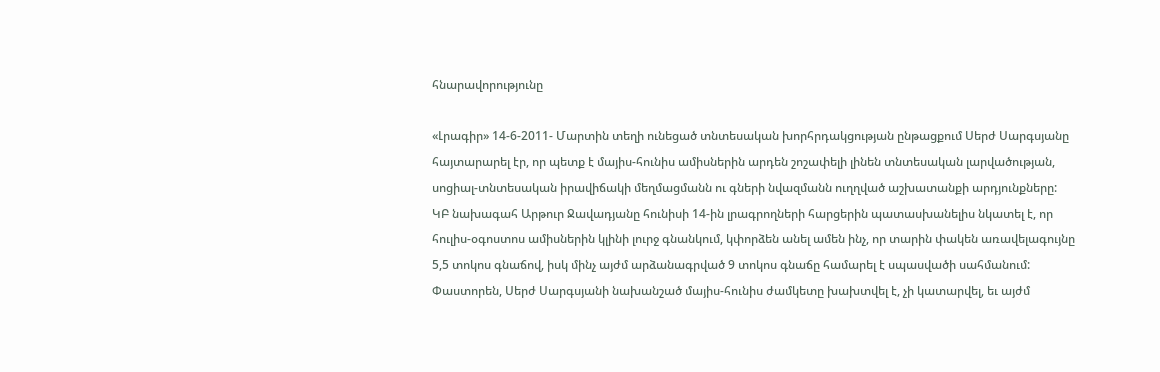հնարավորությունը

«Լրագիր» 14-6-2011- Մարտին տեղի ունեցած տնտեսական խորհրդակցության ընթացքում Սերժ Սարգսյանը հայտարարել էր, որ պետք է մայիս-հունիս ամիսներին արդեն շոշափելի լինեն տնտեսական լարվածության, սոցիալ-տնտեսական իրավիճակի մեղմացմանն ու գների նվազմանն ուղղված աշխատանքի արդյունքները:
ԿԲ նախագահ Արթուր Ջավադյանը հունիսի 14-ին լրագրողների հարցերին պատասխանելիս նկատել է, որ հուլիս-օգոստոս ամիսներին կլինի լուրջ գնանկում, կփորձեն անել ամեն ինչ, որ տարին փակեն առավելագույնը 5,5 տոկոս գնաճով, իսկ մինչ այժմ արձանագրված 9 տոկոս գնաճը համարել է սպասվածի սահմանում:
Փաստորեն, Սերժ Սարգսյանի նախանշած մայիս-հունիս ժամկետը խախտվել է, չի կատարվել, եւ այժմ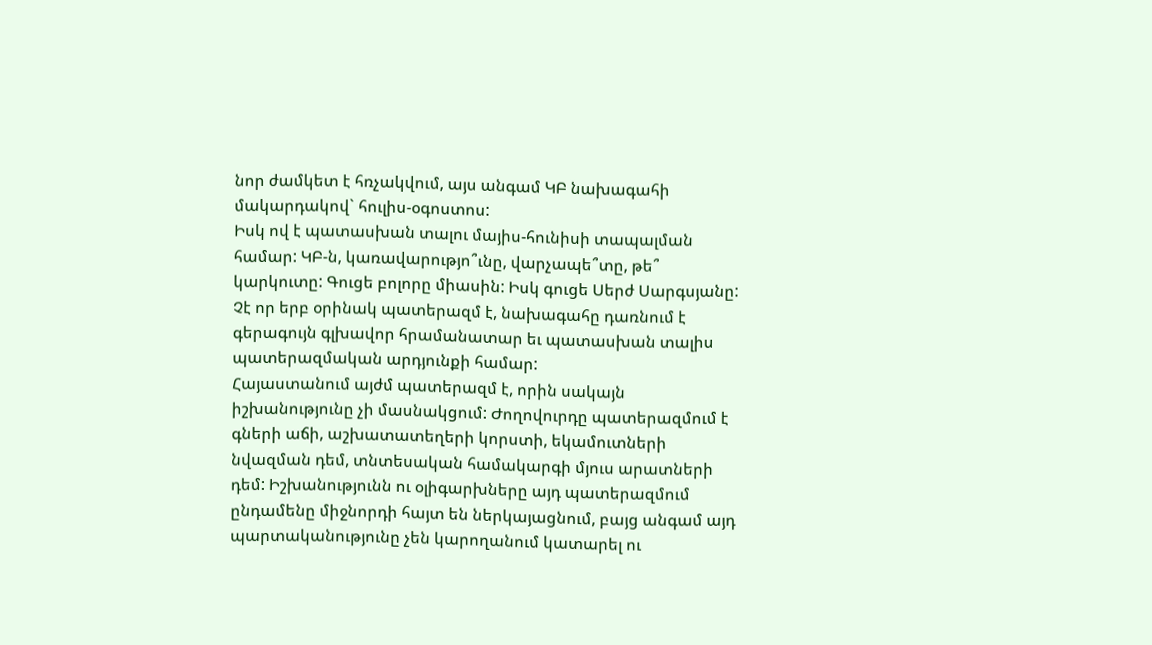նոր ժամկետ է հռչակվում, այս անգամ ԿԲ նախագահի մակարդակով` հուլիս-օգոստոս:
Իսկ ով է պատասխան տալու մայիս-հունիսի տապալման համար: ԿԲ-ն, կառավարությո՞ւնը, վարչապե՞տը, թե՞ կարկուտը: Գուցե բոլորը միասին: Իսկ գուցե Սերժ Սարգսյանը: Չէ որ երբ օրինակ պատերազմ է, նախագահը դառնում է գերագույն գլխավոր հրամանատար եւ պատասխան տալիս պատերազմական արդյունքի համար:
Հայաստանում այժմ պատերազմ է, որին սակայն իշխանությունը չի մասնակցում: Ժողովուրդը պատերազմում է գների աճի, աշխատատեղերի կորստի, եկամուտների նվազման դեմ, տնտեսական համակարգի մյուս արատների դեմ: Իշխանությունն ու օլիգարխները այդ պատերազմում ընդամենը միջնորդի հայտ են ներկայացնում, բայց անգամ այդ պարտականությունը չեն կարողանում կատարել ու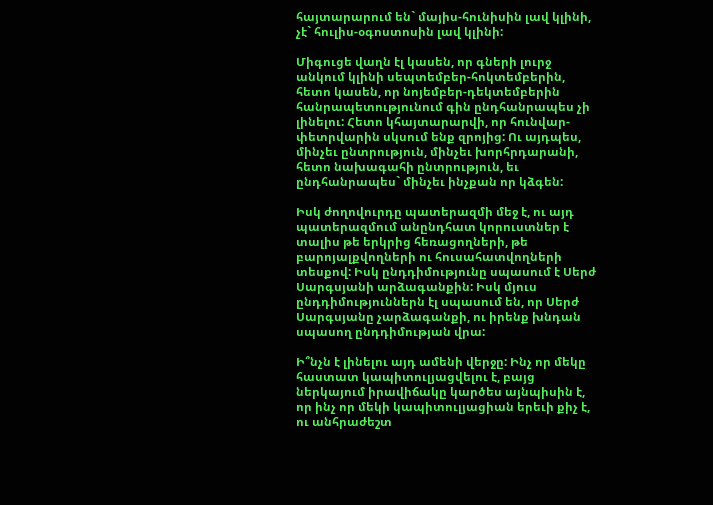հայտարարում են` մայիս-հունիսին լավ կլինի, չէ` հուլիս-օգոստոսին լավ կլինի:

Միգուցե վաղն էլ կասեն, որ գների լուրջ անկում կլինի սեպտեմբեր-հոկտեմբերին, հետո կասեն, որ նոյեմբեր-դեկտեմբերին հանրապետությունում գին ընդհանրապես չի լինելու: Հետո կհայտարարվի, որ հունվար-փետրվարին սկսում ենք զրոյից: Ու այդպես, մինչեւ ընտրություն, մինչեւ խորհրդարանի, հետո նախագահի ընտրություն, եւ ընդհանրապես` մինչեւ ինչքան որ կձգեն:

Իսկ ժողովուրդը պատերազմի մեջ է, ու այդ պատերազմում անընդհատ կորուստներ է տալիս թե երկրից հեռացողների, թե բարոյալքվողների ու հուսահատվողների տեսքով: Իսկ ընդդիմությունը սպասում է Սերժ Սարգսյանի արձագանքին: Իսկ մյուս ընդդիմություններն էլ սպասում են, որ Սերժ Սարգսյանը չարձագանքի, ու իրենք խնդան սպասող ընդդիմության վրա:

Ի՞նչն է լինելու այդ ամենի վերջը: Ինչ որ մեկը հաստատ կապիտուլյացվելու է, բայց ներկայում իրավիճակը կարծես այնպիսին է, որ ինչ որ մեկի կապիտուլյացիան երեւի քիչ է, ու անհրաժեշտ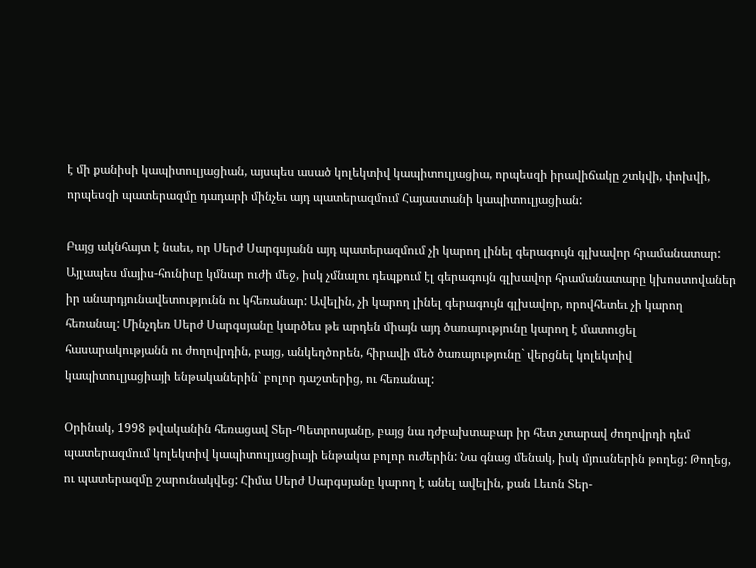է մի քանիսի կապիտուլյացիան, այսպես ասած կոլեկտիվ կապիտուլյացիա, որպեսզի իրավիճակը շտկվի, փոխվի, որպեսզի պատերազմը դադարի մինչեւ այդ պատերազմում Հայաստանի կապիտուլյացիան:

Բայց ակնհայտ է նաեւ, որ Սերժ Սարգսյանն այդ պատերազմում չի կարող լինել գերագույն գլխավոր հրամանատար: Այլապես մայիս-հունիսը կմնար ուժի մեջ, իսկ չմնալու դեպքում էլ գերագույն գլխավոր հրամանատարը կխոստովաներ իր անարդյունավետությունն ու կհեռանար: Ավելին, չի կարող լինել գերագույն գլխավոր, որովհետեւ չի կարող հեռանալ: Մինչդեռ Սերժ Սարգսյանը կարծես թե արդեն միայն այդ ծառայությունը կարող է մատուցել հասարակությանն ու ժողովրդին, բայց, անկեղծորեն, հիրավի մեծ ծառայությունը` վերցնել կոլեկտիվ կապիտուլյացիայի ենթականերին` բոլոր դաշտերից, ու հեռանալ:

Օրինակ, 1998 թվականին հեռացավ Տեր-Պետրոսյանը, բայց նա դժբախտաբար իր հետ չտարավ ժողովրդի դեմ պատերազմում կոլեկտիվ կապիտուլյացիայի ենթակա բոլոր ուժերին: Նա գնաց մենակ, իսկ մյուսներին թողեց: Թողեց, ու պատերազմը շարունակվեց: Հիմա Սերժ Սարգսյանը կարող է անել ավելին, քան Լեւոն Տեր-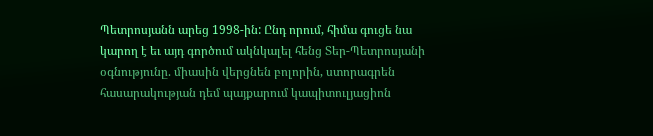Պետրոսյանն արեց 1998-ին: Ընդ որում, հիմա գուցե նա կարող է եւ այդ գործում ակնկալել հենց Տեր-Պետրոսյանի օգնությունը. միասին վերցնեն բոլորին, ստորագրեն հասարակության դեմ պայքարում կապիտուլյացիոն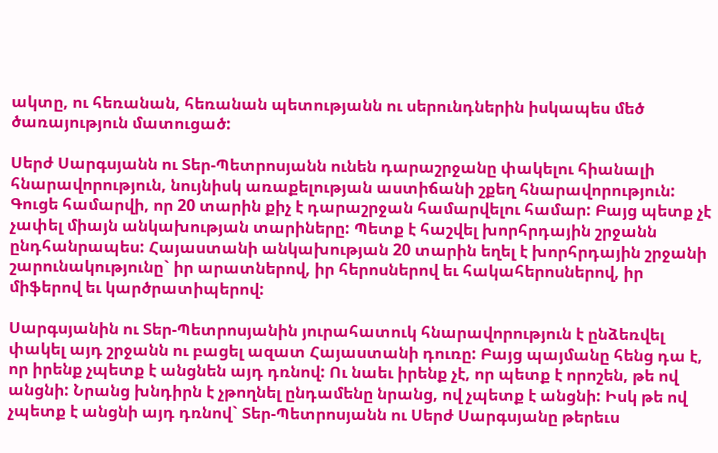ակտը, ու հեռանան, հեռանան պետությանն ու սերունդներին իսկապես մեծ ծառայություն մատուցած:

Սերժ Սարգսյանն ու Տեր-Պետրոսյանն ունեն դարաշրջանը փակելու հիանալի հնարավորություն, նույնիսկ առաքելության աստիճանի շքեղ հնարավորություն: Գուցե համարվի, որ 20 տարին քիչ է դարաշրջան համարվելու համար: Բայց պետք չէ չափել միայն անկախության տարիները: Պետք է հաշվել խորհրդային շրջանն ընդհանրապես: Հայաստանի անկախության 20 տարին եղել է խորհրդային շրջանի շարունակությունը` իր արատներով, իր հերոսներով եւ հակահերոսներով, իր միֆերով եւ կարծրատիպերով:

Սարգսյանին ու Տեր-Պետրոսյանին յուրահատուկ հնարավորություն է ընձեռվել փակել այդ շրջանն ու բացել ազատ Հայաստանի դուռը: Բայց պայմանը հենց դա է, որ իրենք չպետք է անցնեն այդ դռնով: Ու նաեւ իրենք չէ, որ պետք է որոշեն, թե ով անցնի: Նրանց խնդիրն է չթողնել ընդամենը նրանց, ով չպետք է անցնի: Իսկ թե ով չպետք է անցնի այդ դռնով` Տեր-Պետրոսյանն ու Սերժ Սարգսյանը թերեւս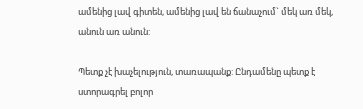ամենից լավ գիտեն, ամենից լավ են ճանաչում` մեկ առ մեկ, անուն առ անուն:

Պետք չէ խաչելություն, տառապանք: Ընդամենը պետք է ստորագրել բոլոր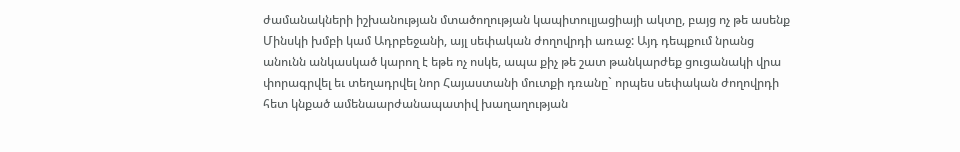ժամանակների իշխանության մտածողության կապիտուլյացիայի ակտը, բայց ոչ թե ասենք Մինսկի խմբի կամ Ադրբեջանի, այլ սեփական ժողովրդի առաջ: Այդ դեպքում նրանց անունն անկասկած կարող է եթե ոչ ոսկե, ապա քիչ թե շատ թանկարժեք ցուցանակի վրա փորագրվել եւ տեղադրվել նոր Հայաստանի մուտքի դռանը` որպես սեփական ժողովրդի հետ կնքած ամենաարժանապատիվ խաղաղության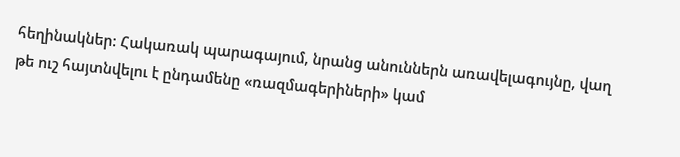հեղինակներ: Հակառակ պարագայում, նրանց անուններն առավելագույնը, վաղ թե ուշ հայտնվելու է ընդամենը «ռազմագերիների» կամ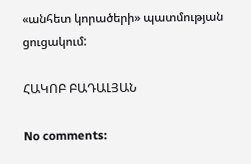«անհետ կորածերի» պատմության ցուցակում:

ՀԱԿՈԲ ԲԱԴԱԼՅԱՆ

No comments: